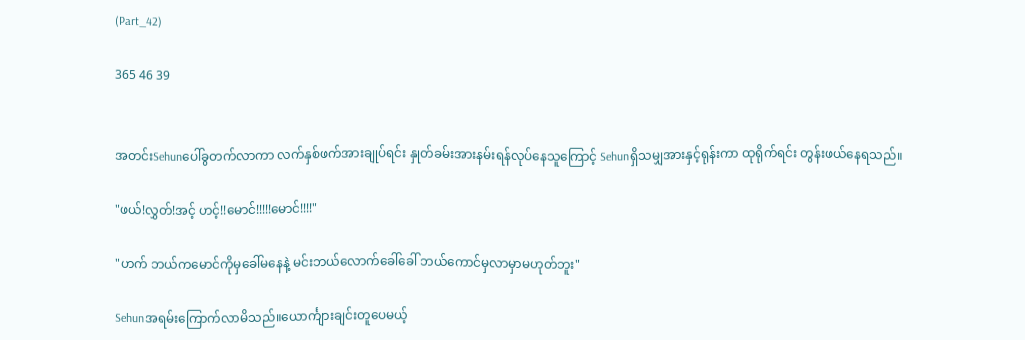(Part_42)

365 46 39


အတင်းSehunပေါ်ခွတက်လာကာ လက်နှစ်ဖက်အားချုပ်ရင်း နှုတ်ခမ်းအားနမ်းရန်လုပ်နေသူကြောင့် Sehunရှိသမျှအားနှင့်ရုန်းကာ ထုရိုက်ရင်း တွန်းဖယ်‌နေရသည်။

"ဖယ်!လွှတ်!အင့် ဟင့်!!မောင်!!!!!မောင်!!!!"

"ဟက် ဘယ်ကမောင်ကိုမှခေါ်မနေနဲ့ မင်းဘယ်လောက်ခေါ်ခေါ် ဘယ်ကောင်မှလာမှာမဟုတ်ဘူး"

Sehunအရမ်းကြောက်လာမိသည်။ယောင်္ကျားချင်းတူပေမယ့်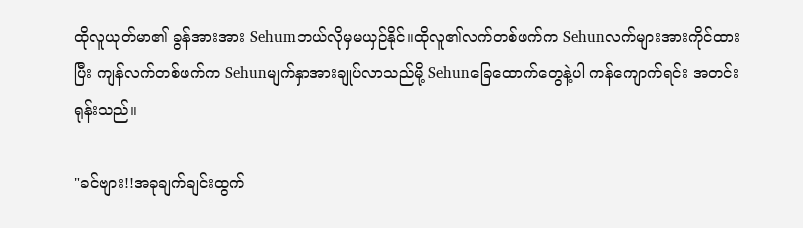ထိုလူယုတ်မာ၏ ခွန်အားအား Sehumဘယ်လိုမှမယှဉ်နိုင်။ထိုလူ၏လက်တစ်ဖက်က Sehunလက်များအားကိုင်ထားပြီး ကျန်လက်တစ်ဖက်က Sehunမျက်နှာအားချုပ်လာသည်မို့ Sehunခြေထောက်တွေနဲ့ပါ ကန်ကျောက်ရင်း အတင်းရုန်းသည်။

"ခင်ဗျား!!အခုချက်ချင်းထွက်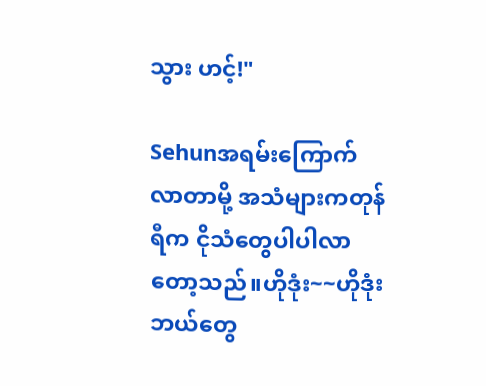သွား ဟင့်!"

Sehunအရမ်းကြောက်လာတာမို့ အသံများကတုန်ရီက ငိုသံတွေပါပါလာတော့သည်။ဟိုဒုံး~~ဟိုဒုံးဘယ်တွေ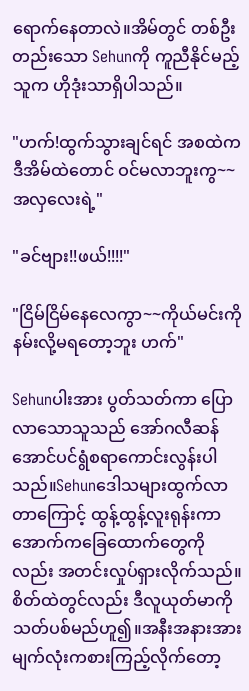ရောက်နေတာလဲ။အိမ်တွင် တစ်ဦးတည်းသော Sehunကို ကူညီနိုင်မည့်သူက ဟိုဒုံးသာရှိပါသည်။

"ဟက်!ထွက်သွားချင်ရင် အစထဲကဒီအိမ်ထဲတောင် ဝင်မလာဘူးကွ~~အလှလေးရဲ့"

"ခင်ဗျား!!ဖယ်!!!!"

"ငြိမ်ငြိမ်နေလေကွာ~~ကိုယ်မင်းကို နမ်းလို့မရတော့ဘူး ဟက်"

Sehunပါးအား ပွတ်သတ်ကာ ပြောလာသောသူသည် အော်ဂလီဆန်အောင်ပင်ရွံစရာကောင်းလွန်းပါသည်။Sehunဒေါသများထွက်လာတာကြောင့် ထွန့်ထွန့်လူးရုန်းကာ အောက်ကခြေထောက်တွေကိုလည်း အတင်းလှုပ်ရှားလိုက်သည်။စိတ်ထဲတွင်လည်း ဒီလူယုတ်မာကိုသတ်ပစ်မည်ဟူ၍။အနီးအနားအား မျက်လုံးကစားကြည့်လိုက်တော့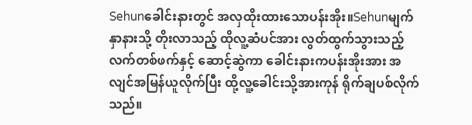Sehunခေါင်းနားတွင် အလှထိုးထားသောပန်းအိုး။Sehunမျက်နှာနားသို့ တိုးလာသည့် ထိုလူ့ဆံပင်အား လွတ်ထွက်သွားသည့် လက်တစ်ဖက်နှင့် ဆောင့်ဆွဲကာ ခေါင်းနားကပန်းအိုးအား အလျင်အမြန်ယူလိုက်ပြီး ထို့လူ့ခေါင်းသို့အားကုန် ရိုက်ချပစ်လိုက်သည်။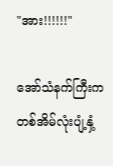"အား!!!!!!"

အော်သံနက်ကြီးက တစ်အိမ်လုံးပျံ့နှံ့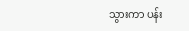သွားကာ ပန်း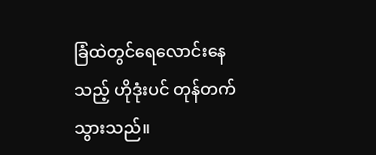ခြံထဲတွင်ရေလောင်းနေသည့် ဟိုဒုံးပင် တုန်တက်သွားသည်။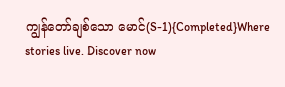ကျွန်တော်ချစ်သော မောင်(S-1){Completed}Where stories live. Discover now